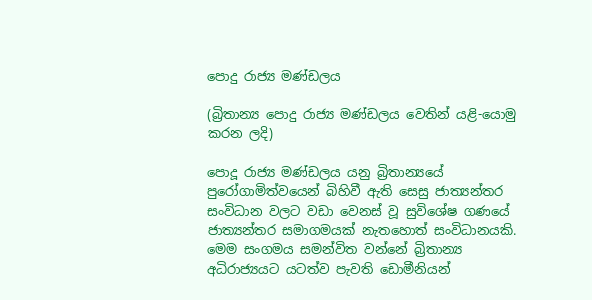පොදු රාජ්‍ය මණ්ඩලය

(බ්‍රිතාන්‍ය පොදු රාජ්‍ය මණ්ඩලය වෙතින් යළි-යොමු කරන ලදි)

පොදූ රාජ්‍ය මණ්ඩලය යනු බ්‍රිතාන්‍යයේ පුරෝගාමිත්වයෙන් බිහිවී ඇති සෙසු ජාත්‍යන්තර සංවිධාන වලට වඩා වෙනස් වූ සුවිශේෂ ගණයේ ජාත්‍යන්තර සමාගමයක් නැතහොත් සංවිධානයකි. මෙම සංගමය සමන්විත වන්නේ බ්‍රිතාන්‍ය අධිරාජ්‍යයට යටත්ව පැවති ඩොමීනියන්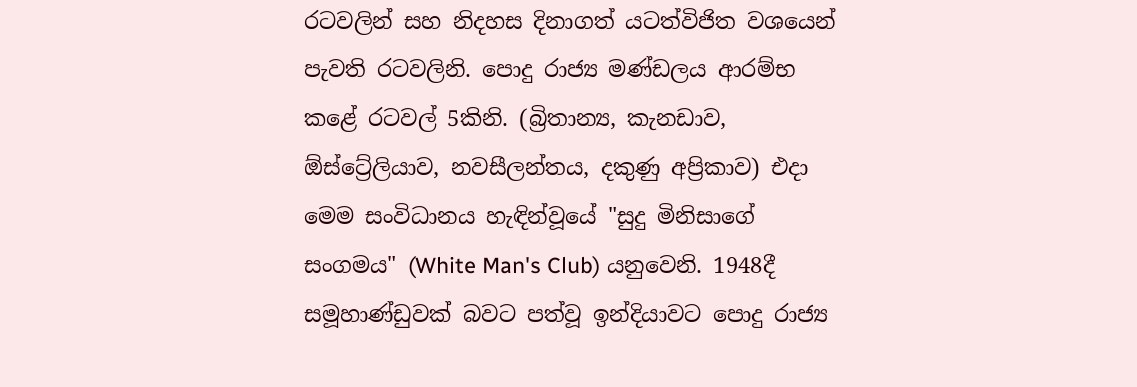රටවලින් සහ නිදහස දිනාගත් යටත්විජිත වශයෙන් පැවති රටවලිනි. පොදු රාජ්‍ය මණ්ඩලය ආරම්භ කළේ රටවල් 5කිනි. (බ්‍රිතාන්‍ය, කැනඩාව, ඕස්ට්‍රේලියාව, නවසීලන්තය, දකුණු අප්‍රිකාව) එදා මෙම සංවිධානය හැඳින්වූයේ "සුදු මිනිසාගේ සංගමය" (White Man's Club) යනුවෙනි. 1948දී සමූහාණ්ඩුවක් බවට පත්වූ ඉන්දියාවට පොදු රාජ්‍ය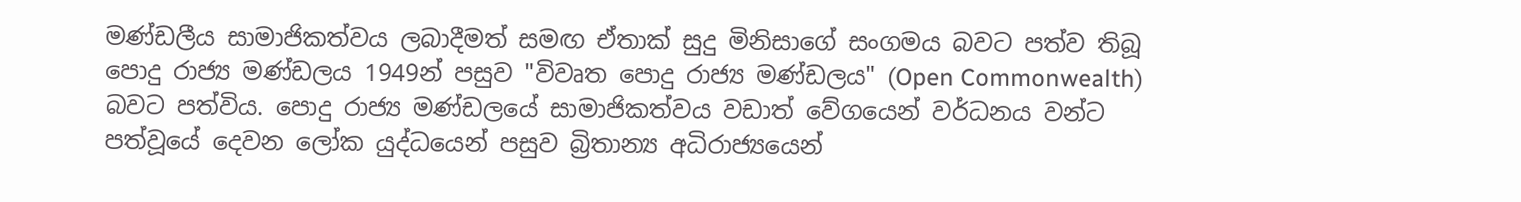මණ්ඩලීය සාමාජිකත්වය ලබාදීමත් සමඟ ඒතාක් සුදු මිනිසාගේ සංගමය බවට පත්ව තිබූ පොදු රාජ්‍ය මණ්ඩලය 1949න් පසුව "විවෘත පොදු රාජ්‍ය මණ්ඩලය" (Open Commonwealth) බවට පත්විය. පොදු රාජ්‍ය මණ්ඩලයේ සාමාජිකත්වය වඩාත් වේගයෙන් වර්ධනය වන්ට පත්වූයේ දෙවන ලෝක යුද්ධයෙන් පසුව බ්‍රිතාන්‍ය අධිරාජ්‍යයෙන්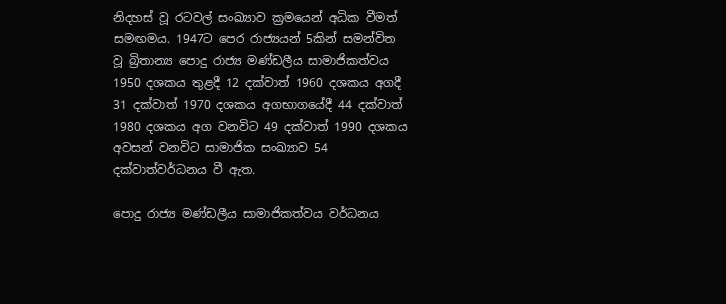නිදහස් වූ රටවල් සංඛ්‍යාව ක්‍රමයෙන් අධික වීමත් සමඟමය. 1947ට පෙර රාජ්‍යයන් 5කින් සමන්විත වූ බ්‍රිතාන්‍ය පොදු රාජ්‍ය මණ්ඩලීය සාමාජිකත්වය 1950 දශකය තුළදී 12 දක්වාත් 1960 දශකය අගදී 31 දක්වාත් 1970 දශකය අගභාගයේදී 44 දක්වාත් 1980 දශකය අග වනවිට 49 දක්වාත් 1990 දශකය අවසන් වනවිට සාමාජික සංඛ්‍යාව 54 දක්වාත්වර්ධනය වී ඇත.

පොදු රාජ්‍ය මණ්ඩලීය සාමාජිකත්වය වර්ධනය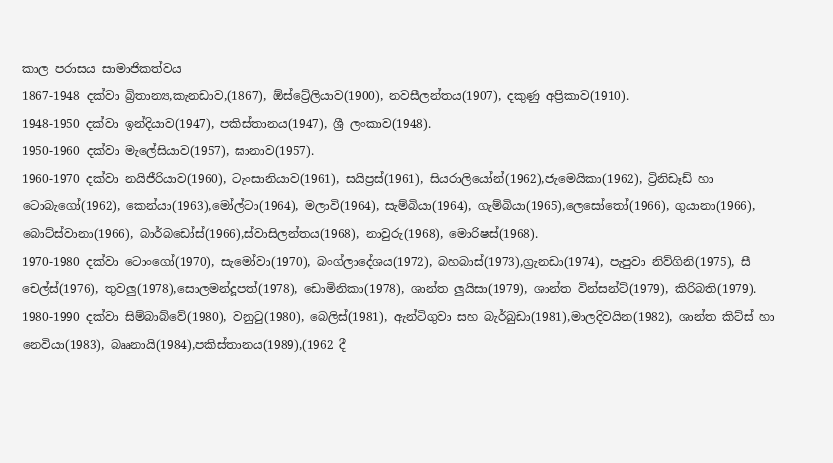කාල පරාසය සාමාජිකත්වය
1867-1948 දක්වා බ්‍රිතාන්‍ය,කැනඩාව,(1867), ඕස්ට්‍රේලියාව(1900), නවසීලන්තය(1907), දකුණු අප්‍රිකාව(1910).
1948-1950 දක්වා ඉන්දියාව(1947), පකිස්තානය(1947), ශ්‍රී ලංකාව(1948).
1950-1960 දක්වා මැලේසියාව(1957), ඝානාව(1957).
1960-1970 දක්වා නයිජීරියාව(1960), ටැංසානියාව(1961), සයිප්‍රස්(1961), සියරාලියෝන්(1962),ජැමෙයිකා(1962), ට්‍රිනිඩෑඩ් හා ටොබැගෝ(1962), කෙන්යා(1963),මෝල්ටා(1964), මලාවි(1964), සැම්බියා(1964), ගැම්බියා(1965),ලෙසෝතෝ(1966), ගුයානා(1966), බොට්ස්වානා(1966), බාර්බඩෝස්(1966),ස්වාසිලන්තය(1968), නාවුරු(1968), මොරිෂස්(1968).
1970-1980 දක්වා ටොංගෝ(1970), සැමෝවා(1970), බංග්ලාදේශය(1972), බහබාස්(1973),ග්‍රැනඩා(1974), පැපුවා නිව්ගිනි(1975), සී චෙල්ස්(1976), තුවලු(1978),සොලමන්දූපත්(1978), ඩොමිනිකා(1978), ශාන්ත ලුයිසා(1979), ශාන්ත වින්සන්ට්(1979), කිරිබති(1979).
1980-1990 දක්වා සිම්බාබ්වේ(1980), වනුටු(1980), බෙලිස්(1981), ඇන්ටිගුවා සහ බැර්බුඩා(1981),මාලදිවයින(1982), ශාන්ත කිට්ස් හා නෙවියා(1983), බෲනායි(1984),පකිස්තානය(1989),(1962 දී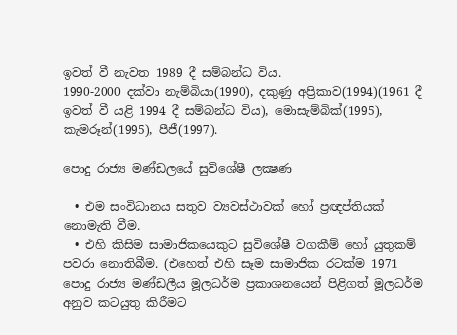ඉවත් වී නැවත 1989 දී සම්බන්ධ විය.
1990-2000 දක්වා නැම්බියා(1990), දකුණු අප්‍රිකාව(1994)(1961 දී ඉවත් වී යළි 1994 දී සම්බන්ධ විය), මොසැම්බික්(1995), කැමරූන්(1995), පීජී(1997).

පොදු රාජ්‍ය මණ්ඩලයේ සුවිශේෂී ලක්‍ෂණ

  • එම සංවිධානය සතුව ව්‍යවස්ථාවක් හෝ ප්‍රඥප්තියක් නොමැති වීම.
  • එහි කිසිම සාමාජිකයෙකුට සුවිශේෂී වගකීම් හෝ යුතුකම් පවරා නොතිබීම. (එහෙත් එහි සෑම සාමාජික රටක්ම 1971 පොදු රාජ්‍ය මණ්ඩලීය මූලධර්ම ප්‍රකාශනයෙන් පිළිගත් මූලධර්ම අනුව කටයුතු කිරීමට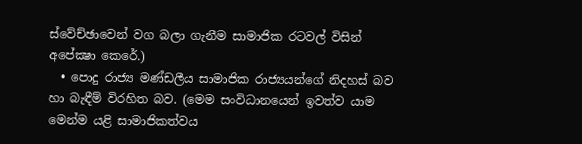ස්වේච්ඡාවෙන් වග බලා ගැනීම සාමාජික රටවල් විසින් අපේක්‍ෂා කෙරේ.)
  • පොදු රාජ්‍ය මණ්ඩලීය සාමාජික රාජ්‍යයන්ගේ නිදහස් බව හා බැඳීම් විරහිත බව. (මෙම සංවිධානයෙන් ඉවත්ව යාම මෙන්ම යළි සාමාජිකත්වය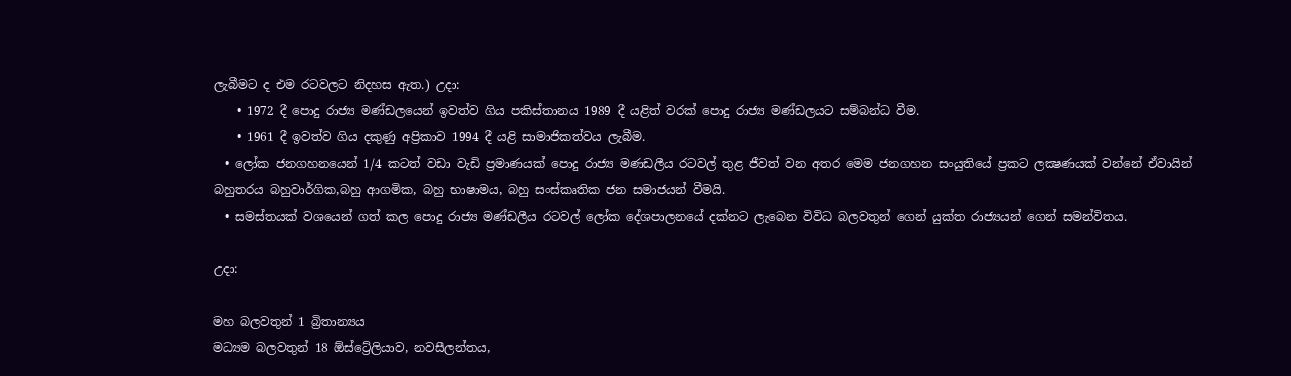ලැබීමට ද එම රටවලට නිදහස ඇත.) උදා:
    • 1972 දී පොදු රාජ්‍ය මණ්ඩලයෙන් ඉවත්ව ගිය පකිස්තානය 1989 දී යළිත් වරක් පොදු රාජ්‍ය මණ්ඩලයට සම්බන්ධ වීම.
    • 1961 දී ඉවත්ව ගිය දකුණු අප්‍රිකාව 1994 දී යළි සාමාජිකත්වය ලැබීම.
  • ලෝක ජනගහනයෙන් 1/4 කටත් වඩා වැඩි ප්‍රමාණයක් පොදු රාජ්‍ය මණඩලීය රටවල් තුළ ජීවත් වන අතර මෙම ජනගහන සංයුතියේ ප්‍රකට ලක්‍ෂණයක් වන්නේ ඒවායින් බහුතරය බහුවාර්ගික,බහු ආගමික, බහු භාෂාමය, බහු සංස්කෘතික ජන සමාජයන් වීමයි.
  • සමස්තයක් වශයෙන් ගත් කල පොදු රාජ්‍ය මණ්ඩලීය රටවල් ලෝක දේශපාලනයේ දක්නට ලැබෙන විවිධ බලවතුන් ගෙන් යුක්ත රාජ්‍යයන් ගෙන් සමන්විතය.

උදා:

මහ බලවතුන් 1 බ්‍රිතාන්‍යය
මධ්‍යම බලවතුන් 18 ඕස්ට්‍රේලියාව, නවසීලන්තය,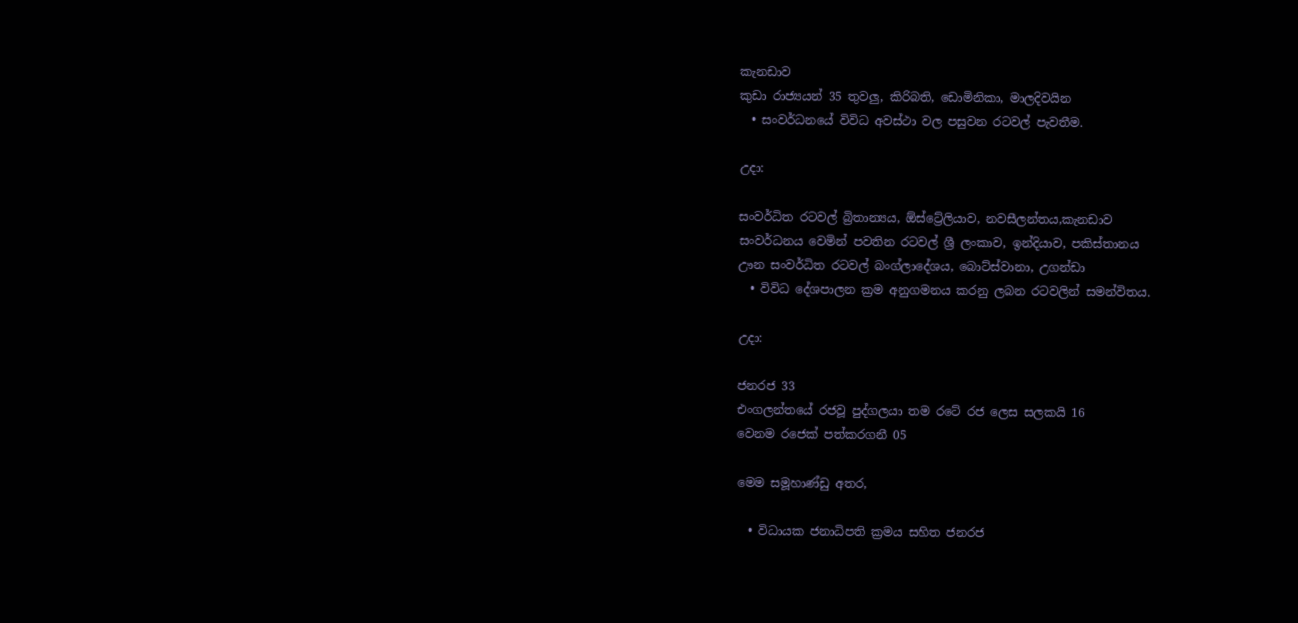කැනඩාව
කුඩා රාජ්‍යයන් 35 තුවලු, කිරිබති, ඩොමිනිකා, මාලදිවයින
  • සංවර්ධනයේ විවිධ අවස්ථා වල පසුවන රටවල් පැවතීම.

උදා:

සංවර්ධිත රටවල් බ්‍රිතාන්‍යය, ඕස්ට්‍රේලියාව, නවසීලන්තය,කැනඩාව
සංවර්ධනය වෙමින් පවතින රටවල් ශ්‍රී ලංකාව, ඉන්දියාව, පකිස්තානය
ඌන සංවර්ධිත රටවල් බංග්ලාදේශය, බොට්ස්වානා, උගන්ඩා
  • විවිධ දේශපාලන ක්‍රම අනුගමනය කරනු ලබන රටවලින් සමන්විතය.

උදා:

ජනරජ 33
එංගලන්තයේ රජවූ පුද්ගලයා තම රටේ රජ ලෙස සලකයි 16
වෙනම රජෙක් පත්කරගනී 05

මෙම සමූහාණ්ඩු අතර,

  • විධායක ජනාධිපති ක්‍රමය සහිත ජනරජ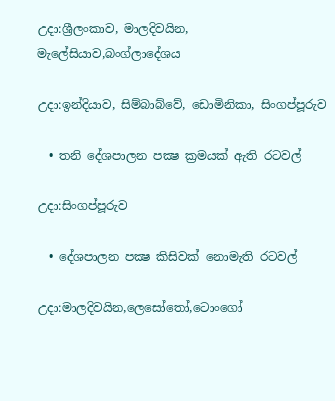උදා:ශ්‍රීලංකාව, මාලදිවයින, මැලේසියාව,බංග්ලාදේශය

උදා:ඉන්දියාව, සිම්බාබ්වේ, ඩොමිනිකා, සිංගප්පූරුව

  • තනි දේශපාලන පක්‍ෂ ක්‍රමයක් ඇති රටවල්

උදා:සිංගප්පූරුව

  • දේශපාලන පක්‍ෂ කිසිවක් නොමැති රටවල්

උදා:මාලදිවයින,ලෙසෝතෝ,ටොංගෝ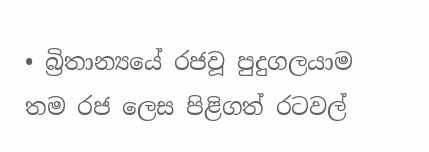• බ්‍රිතාන්‍යයේ රජවූ පුදුගලයාම තම රජ ලෙස පිළිගත් රටවල්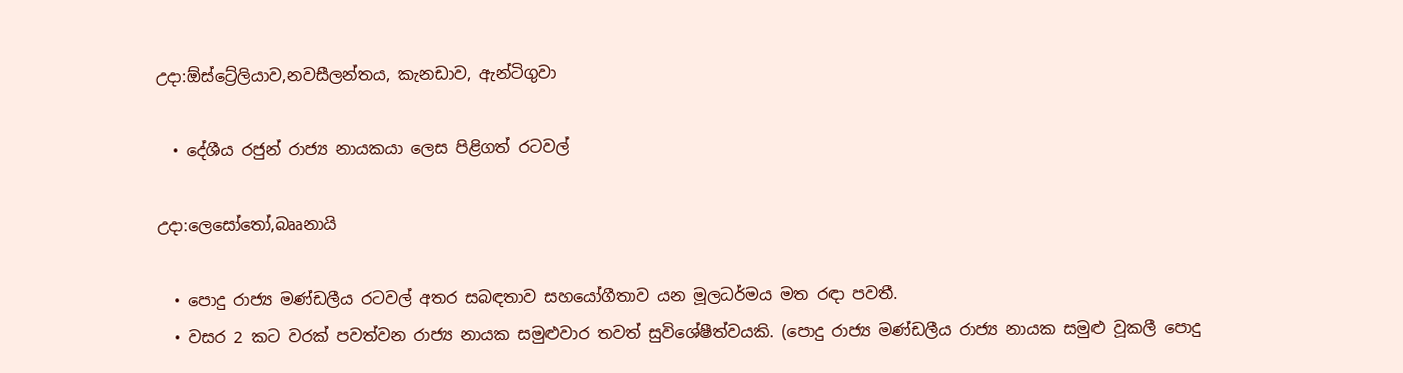උදා:ඕස්ට්‍රේලියාව,නවසීලන්තය, කැනඩාව, ඇන්ටිගුවා

  • දේශීය රජුන් රාජ්‍ය නායකයා ලෙස පිළිගත් රටවල්

උදා:ලෙසෝතෝ,බෲනායි

  • පොදු රාජ්‍ය මණ්ඩලීය රටවල් අතර සබඳතාව සහයෝගීතාව යන මූලධර්මය මත රඳා පවතී.
  • වසර 2 කට වරක් පවත්වන රාජ්‍ය නායක සමුළුවාර තවත් සුවිශේෂීත්වයකි. (පොදු රාජ්‍ය මණ්ඩලීය රාජ්‍ය නායක සමුළු වූකලී පොදු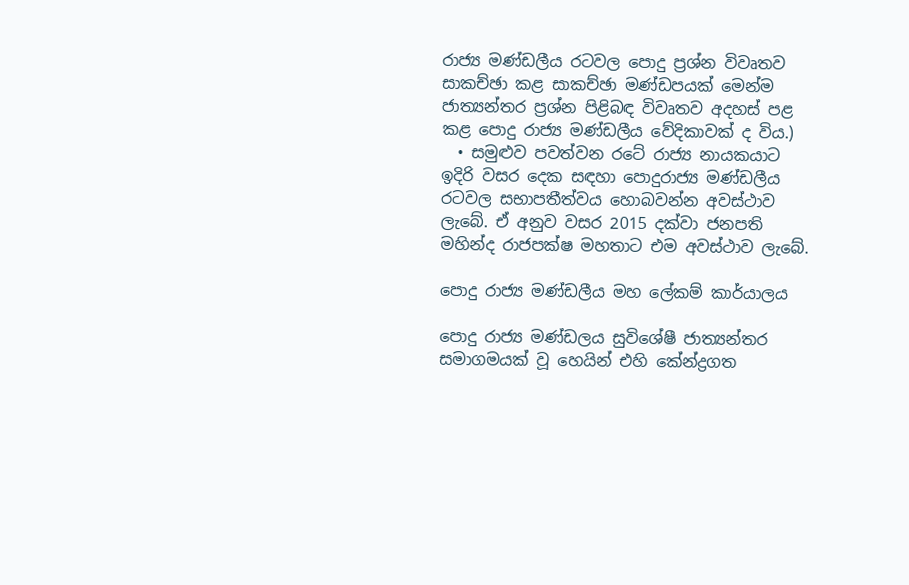රාජ්‍ය මණ්ඩලීය රටවල පොදු ප්‍රශ්න විවෘතව සාකච්ඡා කළ සාකච්ඡා මණ්ඩපයක් මෙන්ම ජාත්‍යන්තර ප්‍රශ්න පිළිබඳ විවෘතව අදහස් පළ කළ පොදු රාජ්‍ය මණ්ඩලීය වේදිකාවක් ද විය.)
  • සමුළුව පවත්වන රටේ රාජ්‍ය නායකයාට ඉදිරි වසර දෙක සඳහා පොදුරාජ්‍ය මණ්ඩලීය රටවල සභාපතීත්වය හොබවන්න අවස්ථාව ලැබේ. ඒ අනුව වසර 2015 දක්වා ජනපති මහින්ද රාජපක්ෂ මහතාට එම අවස්ථාව ලැබේ.

පොදු රාජ්‍ය මණ්ඩලීය මහ ලේකම් කාර්යාලය

පොදු රාජ්‍ය මණ්ඩලය සුවිශේෂී ජාත්‍යන්තර සමාගමයක් වූ හෙයින් එහි කේන්ද්‍රගත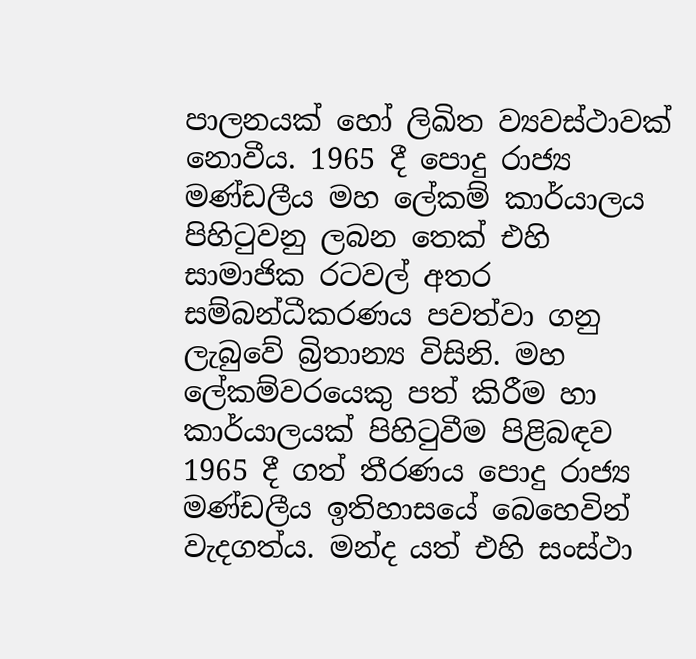පාලනයක් හෝ ලිඛිත ව්‍යවස්ථාවක් නොවීය. 1965 දී පොදු රාජ්‍ය මණ්ඩලීය මහ ලේකම් කාර්යාලය පිහිටුවනු ලබන තෙක් එහි සාමාජික රටවල් අතර සම්බන්ධීකරණය පවත්වා ගනු ලැබුවේ බ්‍රිතාන්‍ය විසිනි. මහ ලේකම්වරයෙකු පත් කිරීම හා කාර්යාලයක් පිහිටුවීම පිළිබඳව 1965 දී ගත් තීරණය පොදු රාජ්‍ය මණ්ඩලීය ඉතිහාසයේ බෙහෙවින් වැදගත්ය. මන්ද යත් එහි සංස්ථා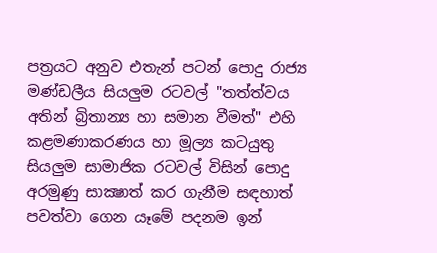පත්‍රයට අනුව එතැන් පටන් පොදු රාජ්‍ය මණ්ඩලීය සියලුම රටවල් "තත්ත්වය අතින් බ්‍රිතාන්‍ය හා සමාන වීමත්" එහි කළමණාකරණය හා මූල්‍ය කටයුතු සියලුම සාමාජික රටවල් විසින් පොදු අරමුණු සාක්‍ෂාත් කර ගැනීම සඳහාත් පවත්වා ගෙන යෑමේ පදනම ඉන්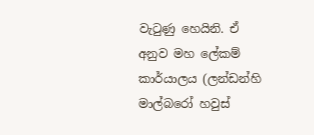වැටුණු හෙයිනි. ඒ අනුව මහ ලේකම් කාර්යාලය (ලන්ඩන්හි මාල්බරෝ හවුස්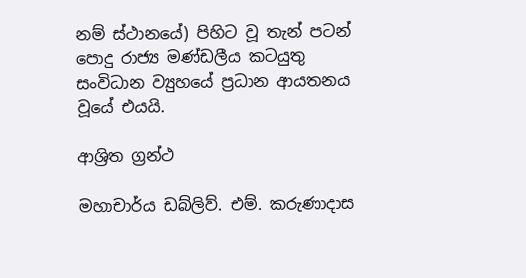නම් ස්ථානයේ) පිහිට වූ තැන් පටන් පොදු රාජ්‍ය මණ්ඩලීය කටයුතු සංවිධාන ව්‍යුහයේ ප්‍රධාන ආයතනය වූයේ එයයි.

ආශ්‍රිත ග්‍රන්ථ

මහාචාර්ය ඩබ්ලිව්. එම්. කරුණාදාස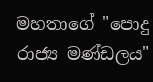මහතාගේ "පොදු රාජ්‍ය මණ්ඩලය"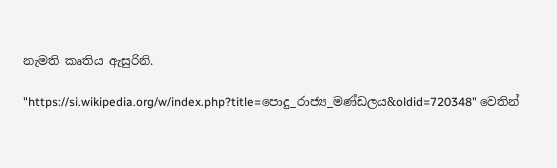නැමති කෘතිය ඇසුරිනි.

"https://si.wikipedia.org/w/index.php?title=පොදු_රාජ්‍ය_මණ්ඩලය&oldid=720348" වෙතින්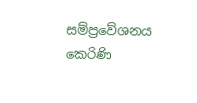සම්ප්‍රවේශනය කෙරිණි